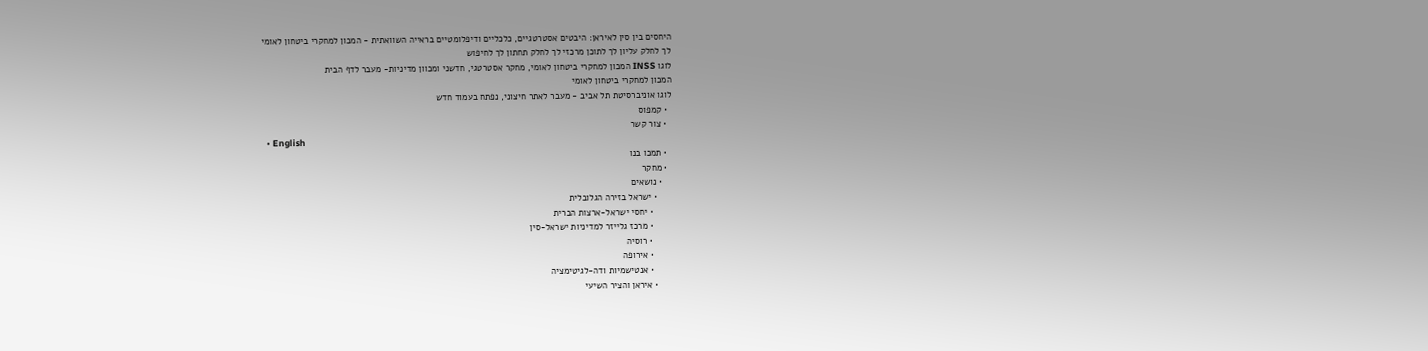היחסים בין סין לאיראן: היבטים אסטרטגיים, כלכליים ודיפלומטיים בראייה השוואתית - המכון למחקרי ביטחון לאומי
לך לחלק עליון לך לתוכן מרכזי לך לחלק תחתון לך לחיפוש
לוגו INSS המכון למחקרי ביטחון לאומי, מחקר אסטרטגי, חדשני ומכוון מדיניות- מעבר לדף הבית
המכון למחקרי ביטחון לאומי
לוגו אוניברסיטת תל אביב - מעבר לאתר חיצוני, נפתח בעמוד חדש
  • קמפוס
  • צור קשר
  • English
  • תמכו בנו
  • מחקר
    • נושאים
      • ישראל בזירה הגלובלית
        • יחסי ישראל-ארצות הברית
        • מרכז גלייזר למדיניות ישראל-סין
        • רוסיה
        • אירופה
        • אנטישמיות ודה-לגיטימציה
      • איראן והציר השיעי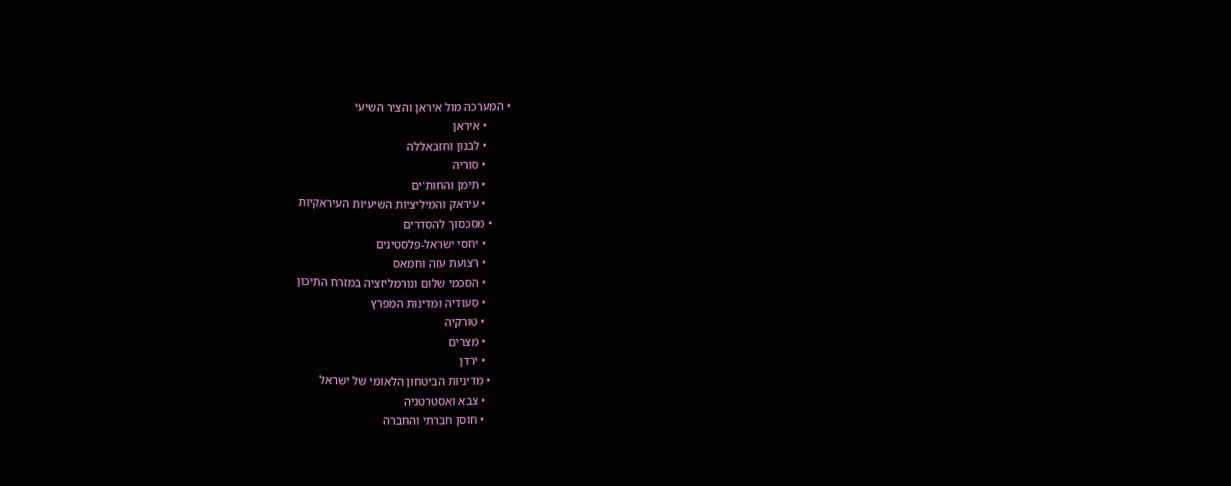• המערכה מול איראן והציר השיעי
        • איראן
        • לבנון וחזבאללה
        • סוריה
        • תימן והחות'ים
        • עיראק והמיליציות השיעיות העיראקיות
      • מסכסוך להסדרים
        • יחסי ישראל-פלסטינים
        • רצועת עזה וחמאס
        • הסכמי שלום ונורמליזציה במזרח התיכון
        • סעודיה ומדינות המפרץ
        • טורקיה
        • מצרים
        • ירדן
      • מדיניות הביטחון הלאומי של ישראל
        • צבא ואסטרטגיה
        • חוסן חברתי והחברה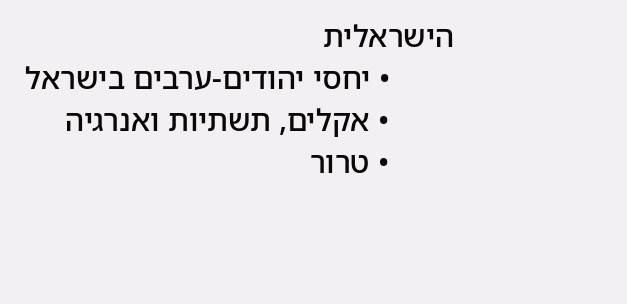הישראלית
        • יחסי יהודים-ערבים בישראל
        • אקלים, תשתיות ואנרגיה
        • טרור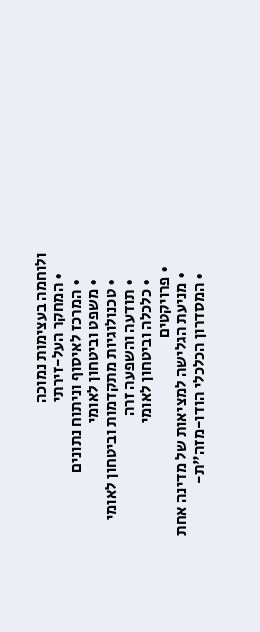ולוחמה בעצימות נמוכה
      • המחקר העל-זירתי
        • המרכז לאיסוף וניתוח נתונים
        • משפט וביטחון לאומי
        • טכנולוגיות מתקדמות וביטחון לאומי
        • תודעה והשפעה זרה
        • כלכלה וביטחון לאומי
    • פרויקטים
      • מניעת הגלישה למציאות של מדינה אחת
      • המסדרון הכלכלי הודו-מזה"ת-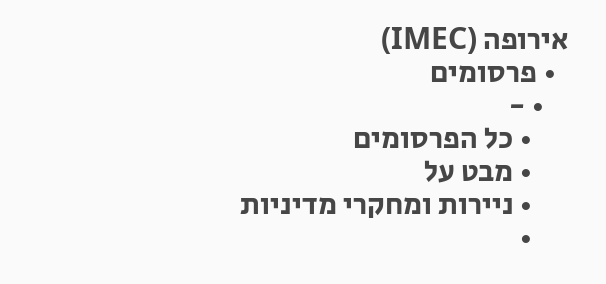אירופה (IMEC)
  • פרסומים
    • -
      • כל הפרסומים
      • מבט על
      • ניירות ומחקרי מדיניות
      •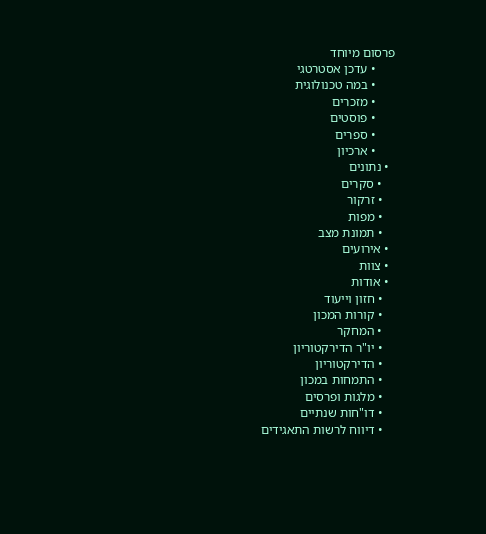פרסום מיוחד
      • עדכן אסטרטגי
      • במה טכנולוגית
      • מזכרים
      • פוסטים
      • ספרים
      • ארכיון
  • נתונים
    • סקרים
    • זרקור
    • מפות
    • תמונת מצב
  • אירועים
  • צוות
  • אודות
    • חזון וייעוד
    • קורות המכון
    • המחקר
    • יו"ר הדירקטוריון
    • הדירקטוריון
    • התמחות במכון
    • מלגות ופרסים
    • דו"חות שנתיים
    • דיווח לרשות התאגידים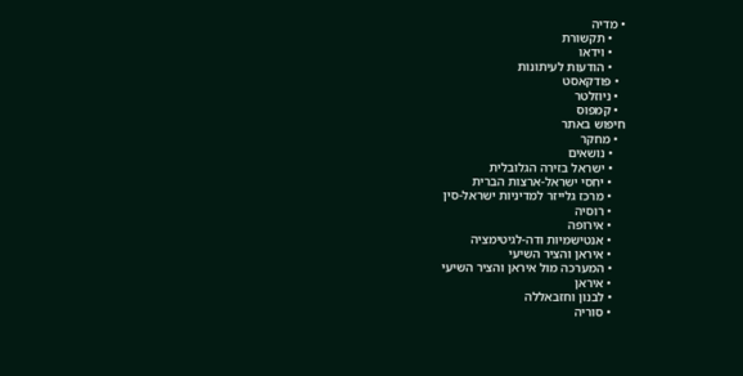• מדיה
    • תקשורת
    • וידאו
    • הודעות לעיתונות
  • פודקאסט
  • ניוזלטר
  • קמפוס
חיפוש באתר
  • מחקר
    • נושאים
    • ישראל בזירה הגלובלית
    • יחסי ישראל-ארצות הברית
    • מרכז גלייזר למדיניות ישראל-סין
    • רוסיה
    • אירופה
    • אנטישמיות ודה-לגיטימציה
    • איראן והציר השיעי
    • המערכה מול איראן והציר השיעי
    • איראן
    • לבנון וחזבאללה
    • סוריה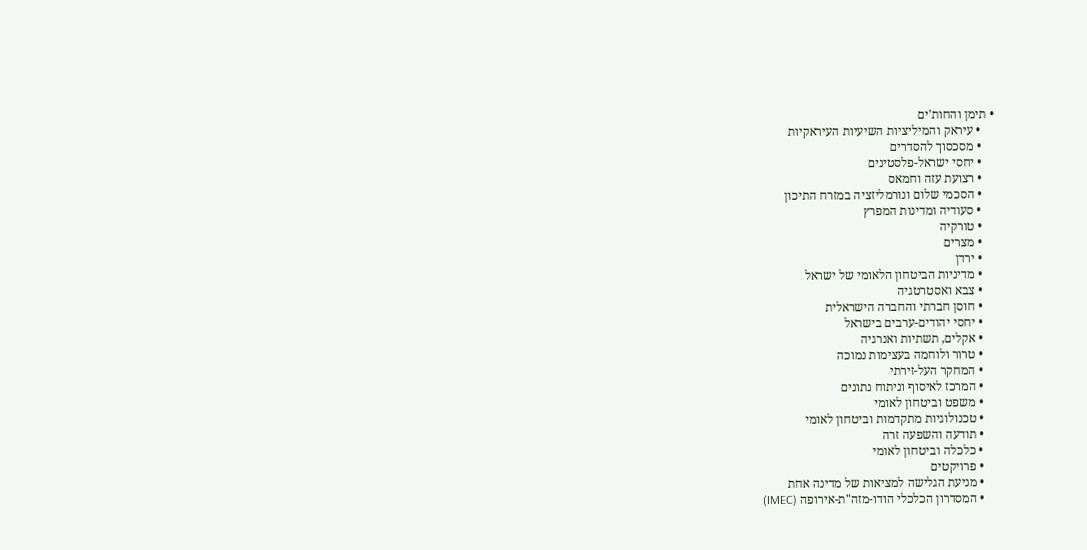• תימן והחות'ים
    • עיראק והמיליציות השיעיות העיראקיות
    • מסכסוך להסדרים
    • יחסי ישראל-פלסטינים
    • רצועת עזה וחמאס
    • הסכמי שלום ונורמליזציה במזרח התיכון
    • סעודיה ומדינות המפרץ
    • טורקיה
    • מצרים
    • ירדן
    • מדיניות הביטחון הלאומי של ישראל
    • צבא ואסטרטגיה
    • חוסן חברתי והחברה הישראלית
    • יחסי יהודים-ערבים בישראל
    • אקלים, תשתיות ואנרגיה
    • טרור ולוחמה בעצימות נמוכה
    • המחקר העל-זירתי
    • המרכז לאיסוף וניתוח נתונים
    • משפט וביטחון לאומי
    • טכנולוגיות מתקדמות וביטחון לאומי
    • תודעה והשפעה זרה
    • כלכלה וביטחון לאומי
    • פרויקטים
    • מניעת הגלישה למציאות של מדינה אחת
    • המסדרון הכלכלי הודו-מזה"ת-אירופה (IMEC)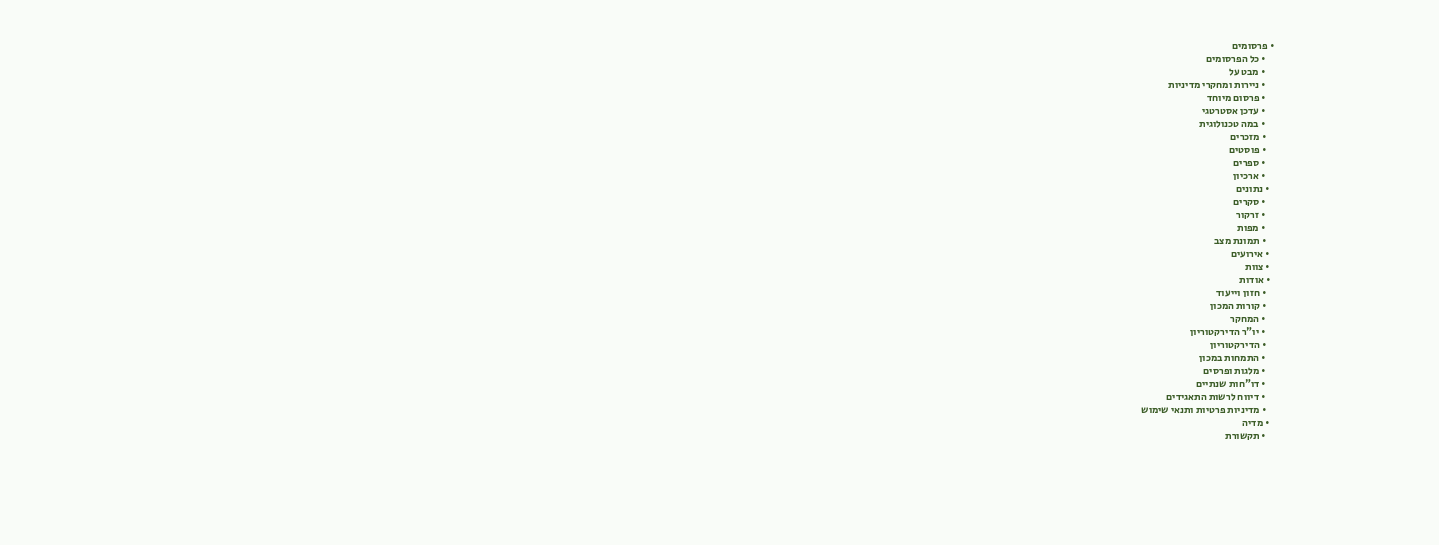• פרסומים
    • כל הפרסומים
    • מבט על
    • ניירות ומחקרי מדיניות
    • פרסום מיוחד
    • עדכן אסטרטגי
    • במה טכנולוגית
    • מזכרים
    • פוסטים
    • ספרים
    • ארכיון
  • נתונים
    • סקרים
    • זרקור
    • מפות
    • תמונת מצב
  • אירועים
  • צוות
  • אודות
    • חזון וייעוד
    • קורות המכון
    • המחקר
    • יו"ר הדירקטוריון
    • הדירקטוריון
    • התמחות במכון
    • מלגות ופרסים
    • דו"חות שנתיים
    • דיווח לרשות התאגידים
    • מדיניות פרטיות ותנאי שימוש
  • מדיה
    • תקשורת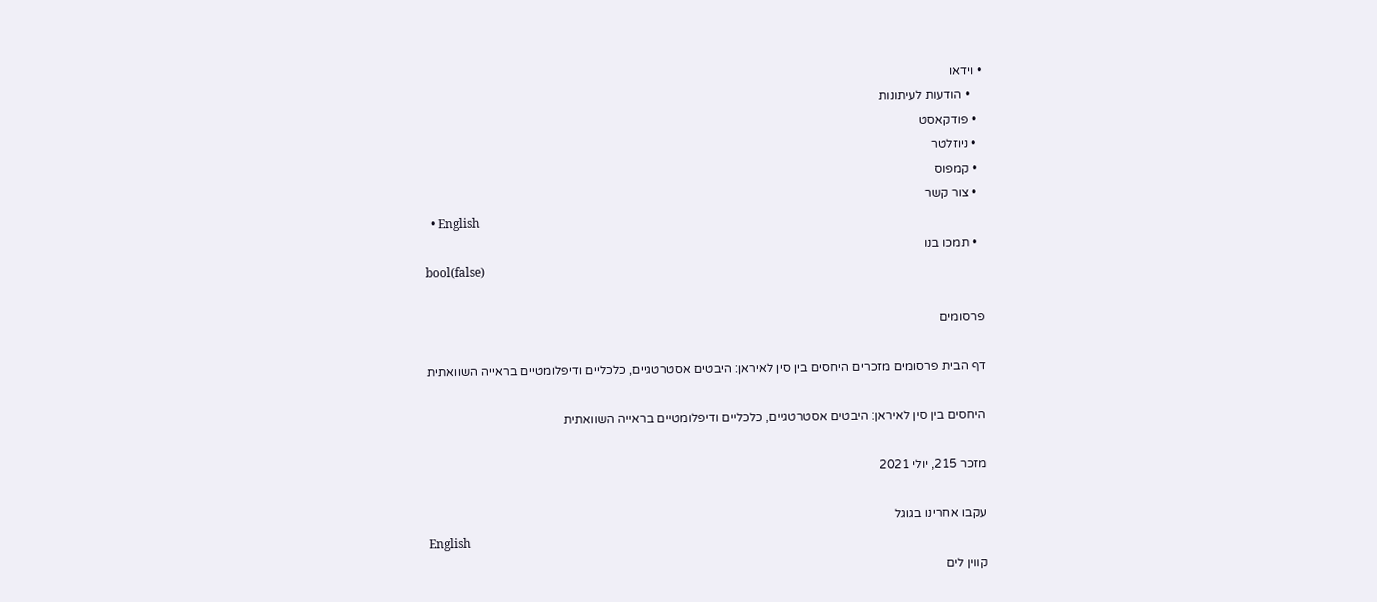• וידאו
    • הודעות לעיתונות
  • פודקאסט
  • ניוזלטר
  • קמפוס
  • צור קשר
  • English
  • תמכו בנו
bool(false)

פרסומים

דף הבית פרסומים מזכרים היחסים בין סין לאיראן: היבטים אסטרטגיים, כלכליים ודיפלומטיים בראייה השוואתית

היחסים בין סין לאיראן: היבטים אסטרטגיים, כלכליים ודיפלומטיים בראייה השוואתית

מזכר 215, יולי 2021

עקבו אחרינו בגוגל
English
קווין לים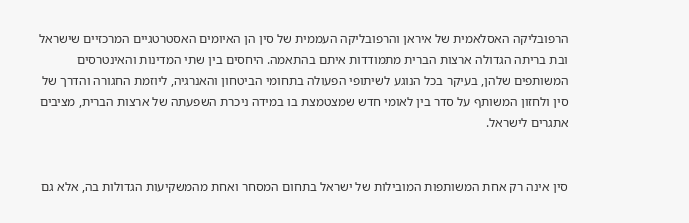הרפובליקה האסלאמית של איראן והרפובליקה העממית של סין הן האיומים האסטרטגיים המרכזיים שישראל ובת בריתה הגדולה ארצות הברית מתמודדות איתם בהתאמה. היחסים בין שתי המדינות והאינטרסים המשותפים שלהן, בעיקר בכל הנוגע לשיתופי הפעולה בתחומי הביטחון והאנרגיה, ליוזמת החגורה והדרך של סין ולחזון המשותף על סדר בין לאומי חדש שמצטמצת בו במידה ניכרת השפעתה של ארצות הברית, מציבים אתגרים לישראל.


סין אינה רק אחת המשותפות המובילות של ישראל בתחום המסחר ואחת מהמשקיעות הגדולות בה, אלא גם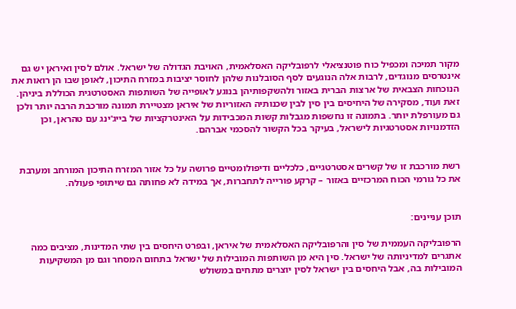מקור תמיכה ומכפיל כוח פוטנציאלי לרפובליקה האסלאמית, האויבת הגדולה של ישראל. אולם לסין ואיראן יש גם אינטרסים מנוגדים, לרבות אלה הנוגעים לסף הסובלנות שלהן לחוסר יציבות במזרח התיכון, לאופן שבו הן רואות את הנוכחות הצבאית של ארצות הברית באזור ולהשקפותיהן בנוגע לאופייה של השותפות האסטרטגית הכוללת ביניהן. זאת ועוד, מסקירה של היחיסים בין סין לבין שכנותיה האזוריות של איראן מצטיירת תמונה מורכבת הרבה יותר ולכן גם מעורפלת יותר. בתמונה זו נחשפות מגבלות קשות המכבידות על האינטרקציות של בייג'ינג עם טהראן, וכן הזדמנויות אסטרטגיות לישראל, בעיקר בכל הקשור להסכמי אברהם.


רשת מורכבת זו של קשרים אסטרטגיים, כלכליים ודיפולומטיים פרושה על כל אזור המזרח התיכון המורחב ומערבת את כל גורמי הכוח המרכזיים באזור – קרקע פורייה לתחברות, אך במידה לא פחותה גם שיתופי פעולה.


תוכן עניינים:

הרפובליקה העממית של סין והרפובליקה האסלאמית של איראן, ובפרט היחסים בין שתי המדינות, מציבים כמה אתגרים למדיניותה של ישראל. סין היא מן השותפות המובילות של ישראל בתחום המסחר וגם מן המשקיעות המובילות בה, אבל היחסים בין ישראל לסין יוצרים מתחים במשולש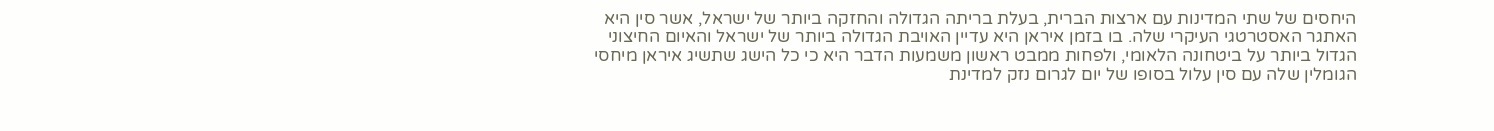היחסים של שתי המדינות עם ארצות הברית, בעלת בריתה הגדולה והחזקה ביותר של ישראל, אשר סין היא האתגר האסטרטגי העיקרי שלה. בו בזמן איראן היא עדיין האויבת הגדולה ביותר של ישראל והאיום החיצוני הגדול ביותר על ביטחונה הלאומי, ולפחות ממבט ראשון משמעות הדבר היא כי כל הישג שתשיג איראן מיחסי הגומלין שלה עם סין עלול בסופו של יום לגרום נזק למדינת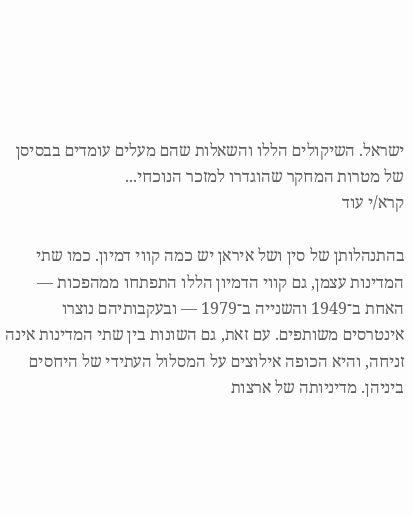ישראל. השיקולים הללו והשאלות שהם מעלים עומדים בבסיסן של מטרות המחקר שהוגדרו למזכר הנוכחי...
קרא/י עוד

בהתנהלותן של סין ושל איראן יש כמה קווי דמיון. כמו שתי המדינות עצמן, גם קווי הדמיון הללו התפתחו ממהפכות — האחת ב־1949 והשנייה ב־1979 — ובעקבותיהם נוצרו אינטרסים משותפים. עם זאת, גם השונות בין שתי המדינות אינה זניחה, והיא הכופה אילוצים על המסלול העתידי של היחסים ביניהן. מדיניותה של ארצות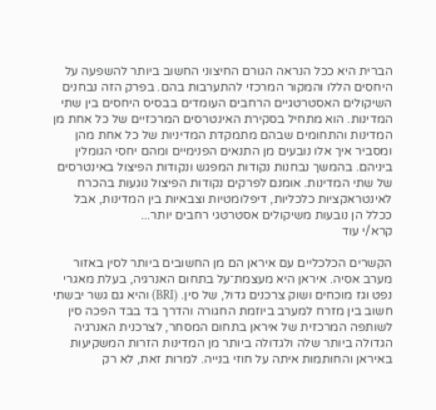הברית היא ככל הנראה הגורם החיצוני החשוב ביותר להשפעה על היחסים הללו והמקור המרכזי להתערבות בהם. בפרק הזה נבחנים השיקולים האסטרטגיים הרחבים העומדים בבסיס היחסים בין שתי המדינות. הוא מתחיל בסקירת האינטרסים המרכזיים של כל אחת מן המדינות והתחומים שבהם מתמקדת המדיניות של כל אחת מהן ומסביר איך אלו נובעים מן התנאים הפנימיים ומהם יחסי הגומלין ביניהם. בהמשך נבחנות נקודות המפגש ונקודות הפיצול באינטרסים של שתי המדינות. אומנם לפרקים נקודות הפיצול נוגעות בהכרח לאינטראקציות כלכליות, דיפלומטיות וצבאיות בין המדינות, אבל ככלל הן נובעות משיקולים אסטרטגי רחבים יותר...
קרא/י עוד

הקשרים הכלכליים עם איראן הם מן החשובים ביותר לסין באזור מערב אסיה. איראן היא מעצמת־על בתחום האנרגיה, בעלת מאגרי נפט וגז מוכחים ושוק צרכנים גדול, של סין. (BRI) והיא גם גשר יבשתי חשוב בין מזרח למערב ביוזמת החגורה והדרך בד בבד הפכה סין לשותפה המרכזית של איראן בתחום המסחר, לצרכנית האנרגיה הגדולה ביותר שלה ולגדולה ביותר מן המדינות הזרות המשקיעות באיראן והחותמות איתה על חוזי בנייה. למרות זאת, לא רק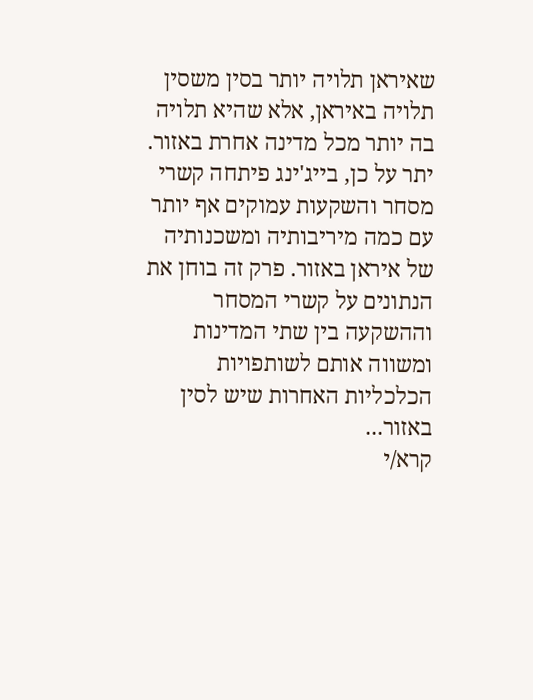שאיראן תלויה יותר בסין משסין תלויה באיראן, אלא שהיא תלויה בה יותר מכל מדינה אחרת באזור. יתר על כן, בייג'ינג פיתחה קשרי מסחר והשקעות עמוקים אף יותר עם כמה מיריבותיה ומשכנותיה של איראן באזור. פרק זה בוחן את הנתונים על קשרי המסחר וההשקעה בין שתי המדינות ומשווה אותם לשותפויות הכלכליות האחרות שיש לסין באזור...
קרא/י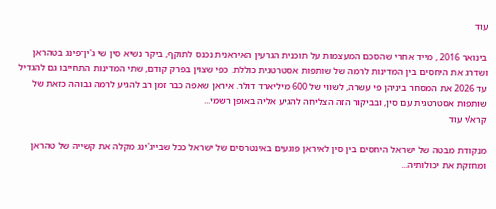עוד

בינואר 2016 , מייד אחרי שהסכם המעצמות על תוכנית הגרעין האיראנית נכנס לתוקף, ביקר נשיא סין שי ג'ין־פינג בטהראן ושדרג את היחסים בין המדינות לרמה של שותפות אסטרטגית כוללת. כפי שצוין בפרק קודם, שתי המדינות התחייבו גם להגדיל עד 2026 את המסחר ביניהן פי עשרה, לשווי של 600 מיליארד דולר. איראן שאפה כבר זמן רב להגיע לרמה גבוהה כזאת של שותפות אסטרטגית עם סין, ובביקור הזה הצליחה להגיע אליה באופן רשמי...
קרא/י עוד

מנקודת מבטה של ישראל היחסים בין סין לאיראן פוגעים באינטרסים של ישראל ככל שבייג'ינג מקלה את קשייה של טהראן ומחזקת את יכולותיה...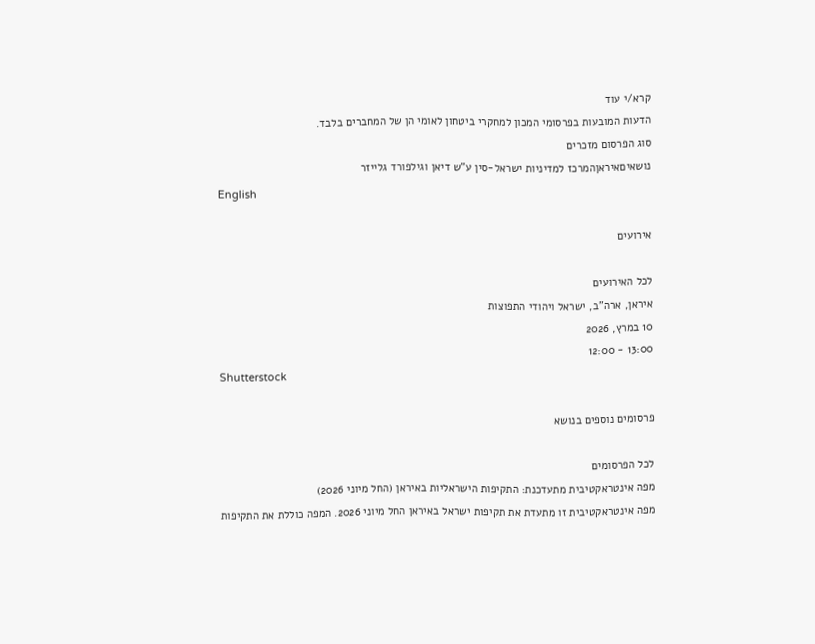קרא/י עוד
הדעות המובעות בפרסומי המכון למחקרי ביטחון לאומי הן של המחברים בלבד.
סוג הפרסום מזכרים
נושאיםאיראןהמרכז למדיניות ישראל-סין ע"ש דיאן וגילפורד גלייזר
English

אירועים

לכל האירועים
איראן, ארה"ב, ישראל ויהודי התפוצות
10 במרץ, 2026
13:00 - 12:00
Shutterstock

פרסומים נוספים בנושא

לכל הפרסומים
מפה אינטראקטיבית מתעדכנת: התקיפות הישראליות באיראן (החל מיוני 2026)
מפה אינטראקטיבית זו מתעדת את תקיפות ישראל באיראן החל מיוני 2026. המפה כוללת את התקיפות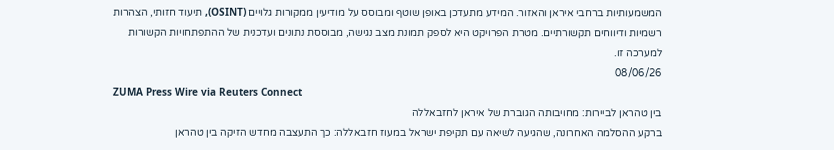המשמעותיות ברחבי איראן והאזור. המידע מתעדכן באופן שוטף ומבוסס על מודיעין ממקורות גלויים (OSINT), תיעוד חזותי, הצהרות רשמיות ודיווחים תקשורתיים. מטרת הפרויקט היא לספק תמונת מצב נגישה, מבוססת נתונים ועדכנית של ההתפתחויות הקשורות למערכה זו.
08/06/26
ZUMA Press Wire via Reuters Connect
בין טהראן לביירות: מחויבותה הגוברת של איראן לחזבאללה
ברקע ההסלמה האחרונה, שהגיעה לשיאה עם תקיפת ישראל במעוז חזבאללה: כך התעצבה מחדש הזיקה בין טהראן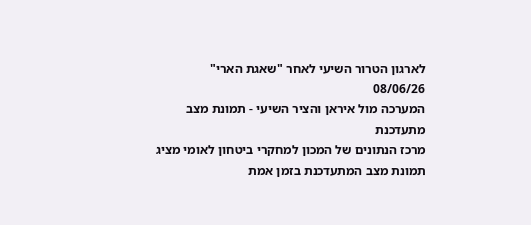לארגון הטרור השיעי לאחר "שאגת הארי"
08/06/26
המערכה מול איראן והציר השיעי - תמונת מצב מתעדכנת
מרכז הנתונים של המכון למחקרי ביטחון לאומי מציג תמונת מצב המתעדכנת בזמן אמת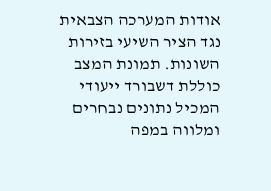אודות המערכה הצבאית נגד הציר השיעי בזירות השונות. תמונת המצב כוללת דשבורד ייעודי המכיל נתונים נבחרים ומלווה במפה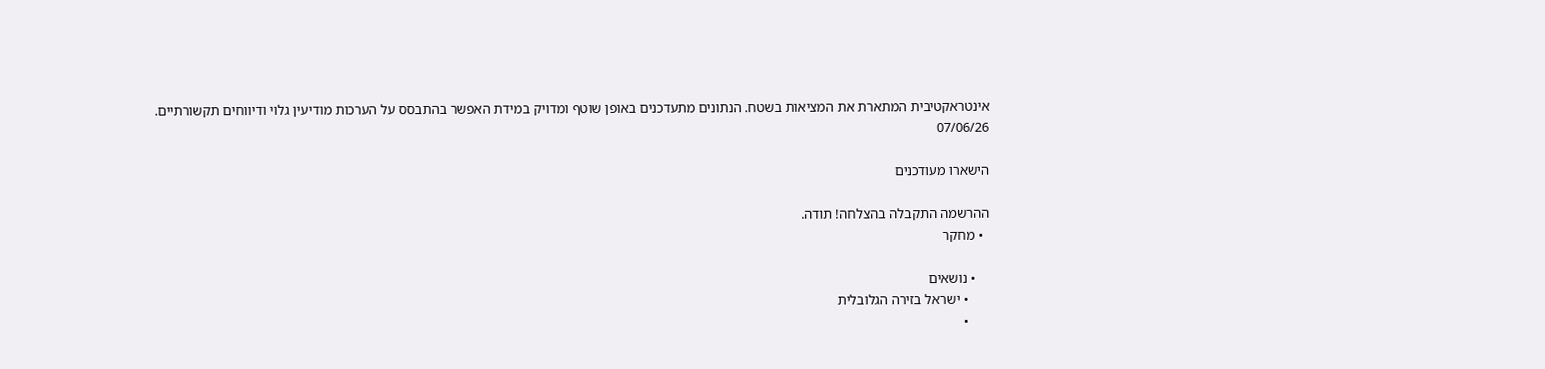אינטראקטיבית המתארת את המציאות בשטח. הנתונים מתעדכנים באופן שוטף ומדויק במידת האפשר בהתבסס על הערכות מודיעין גלוי ודיווחים תקשורתיים.
07/06/26

הישארו מעודכנים

ההרשמה התקבלה בהצלחה! תודה.
  • מחקר

    • נושאים
      • ישראל בזירה הגלובלית
      •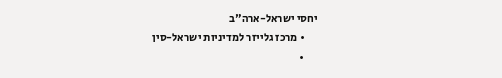יחסי ישראל-ארה"ב
      • מרכז גלייזר למדיניות ישראל-סין
      •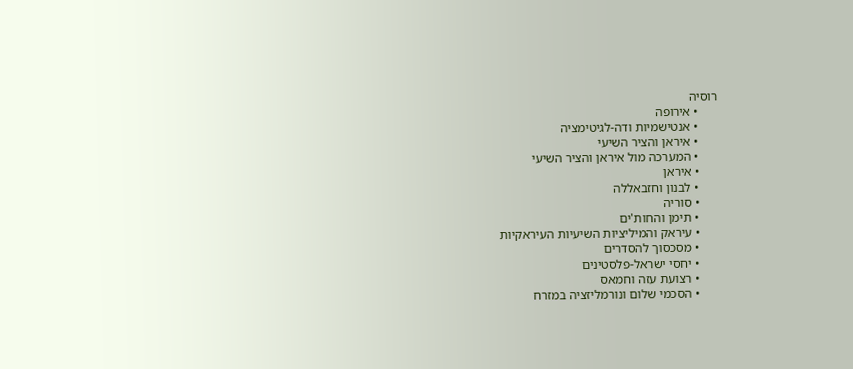רוסיה
      • אירופה
      • אנטישמיות ודה-לגיטימציה
      • איראן והציר השיעי
      • המערכה מול איראן והציר השיעי
      • איראן
      • לבנון וחזבאללה
      • סוריה
      • תימן והחות'ים
      • עיראק והמיליציות השיעיות העיראקיות
      • מסכסוך להסדרים
      • יחסי ישראל-פלסטינים
      • רצועת עזה וחמאס
      • הסכמי שלום ונורמליזציה במזרח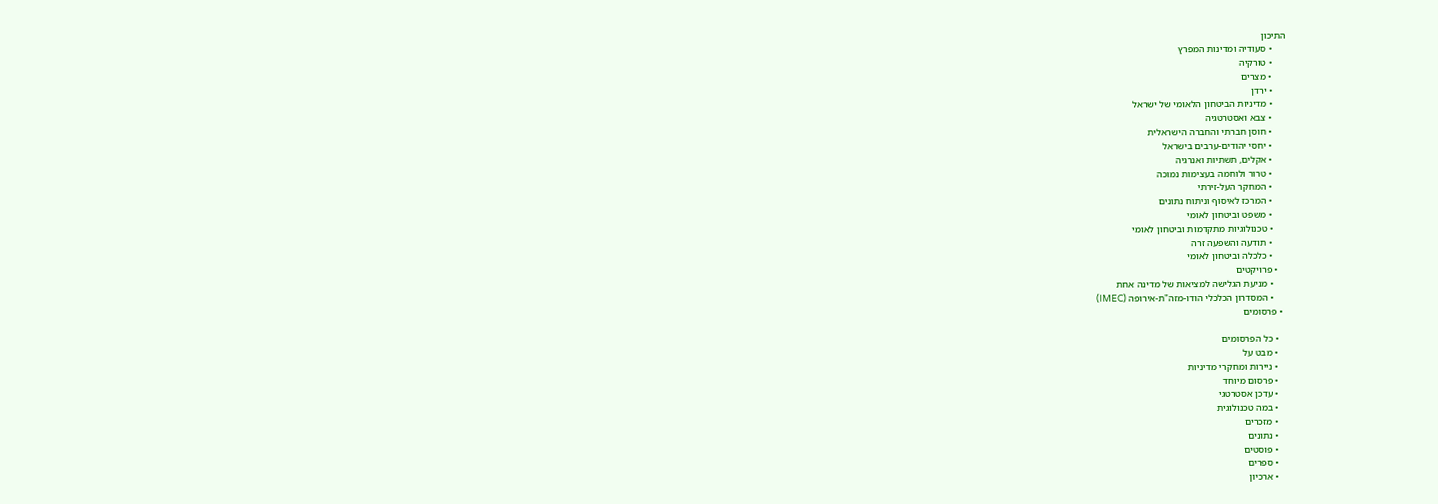התיכון
      • סעודיה ומדינות המפרץ
      • טורקיה
      • מצרים
      • ירדן
      • מדיניות הביטחון הלאומי של ישראל
      • צבא ואסטרטגיה
      • חוסן חברתי והחברה הישראלית
      • יחסי יהודים-ערבים בישראל
      • אקלים, תשתיות ואנרגיה
      • טרור ולוחמה בעצימות נמוכה
      • המחקר העל-זירתי
      • המרכז לאיסוף וניתוח נתונים
      • משפט וביטחון לאומי
      • טכנולוגיות מתקדמות וביטחון לאומי
      • תודעה והשפעה זרה
      • כלכלה וביטחון לאומי
    • פרויקטים
      • מניעת הגלישה למציאות של מדינה אחת
      • המסדרון הכלכלי הודו-מזה"ת-אירופה (IMEC)
  • פרסומים

    • כל הפרסומים
    • מבט על
    • ניירות ומחקרי מדיניות
    • פרסום מיוחד
    • עדכן אסטרטגי
    • במה טכנולוגית
    • מזכרים
    • נתונים
    • פוסטים
    • ספרים
    • ארכיון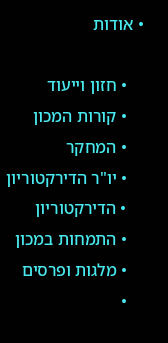• אודות

    • חזון וייעוד
    • קורות המכון
    • המחקר
    • יו"ר הדירקטוריון
    • הדירקטוריון
    • התמחות במכון
    • מלגות ופרסים
    •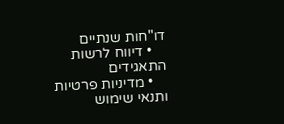דו"חות שנתיים
    • דיווח לרשות התאגידים
    • מדיניות פרטיות ותנאי שימוש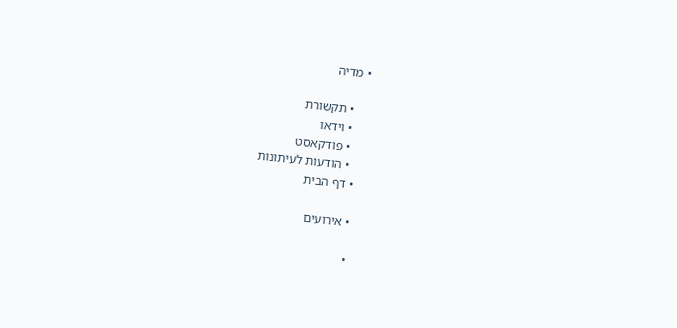• מדיה

    • תקשורת
    • וידאו
    • פודקאסט
    • הודעות לעיתונות
  • דף הבית

  • אירועים

  •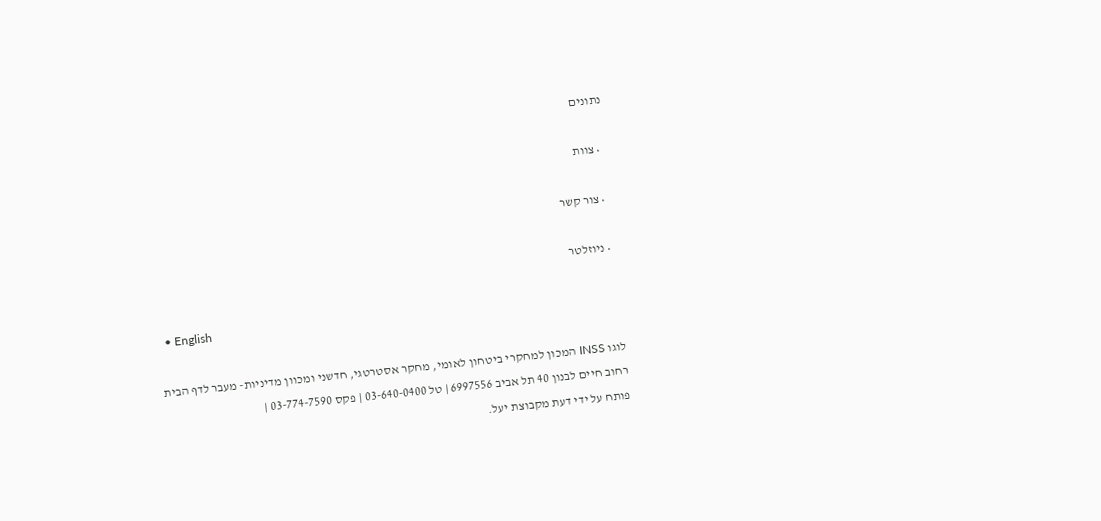נתונים

  • צוות

  • צור קשר

  • ניוזלטר

  • English

לוגו INSS המכון למחקרי ביטחון לאומי, מחקר אסטרטגי, חדשני ומכוון מדיניות- מעבר לדף הבית
רחוב חיים לבנון 40 תל אביב 6997556 | טל 03-640-0400 | פקס 03-774-7590 |
פותח על ידי דעת מקבוצת יעל.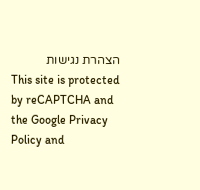הצהרת נגישות
This site is protected by reCAPTCHA and the Google Privacy Policy and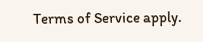Terms of Service apply.